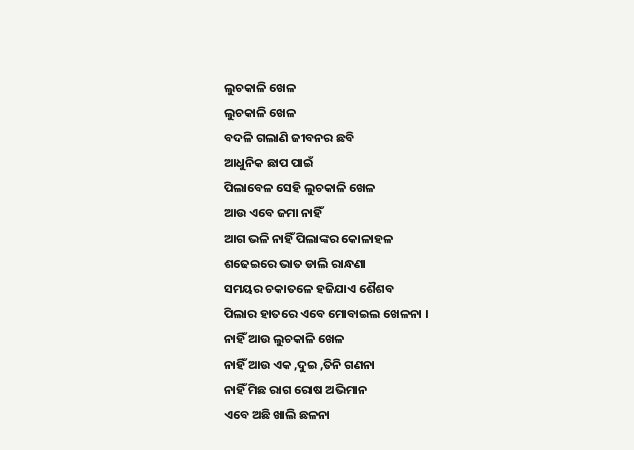ଲୁଚକାଳି ଖେଳ
ଲୁଚକାଳି ଖେଳ
ବଦଳି ଗଲାଣି ଜୀବନର ଛବି
ଆଧୁନିକ ଛାପ ପାଇଁ
ପିଲାବେଳ ସେହି ଲୁଚକାଳି ଖେଳ
ଆଉ ଏବେ ଜମା ନାହିଁ
ଆଗ ଭଳି ନାହିଁ ପିଲାଙ୍କର କୋଳାହଳ
ଶଢେଇରେ ଭାତ ଡାଲି ରାନ୍ଧଣା
ସମୟର ଚକାତଳେ ହଜିଯାଏ ଶୈଶବ
ପିଲାର ହାତରେ ଏବେ ମୋବାଇଲ ଖେଳନା ।
ନାହିଁ ଆଉ ଲୁଚକାଳି ଖେଳ
ନାହିଁ ଆଉ ଏକ ,ଦୁଇ ,ତିନି ଗଣନା
ନାହିଁ ମିଛ ରାଗ ରୋଷ ଅଭିମାନ
ଏବେ ଅଛି ଖାଲି ଛଳନା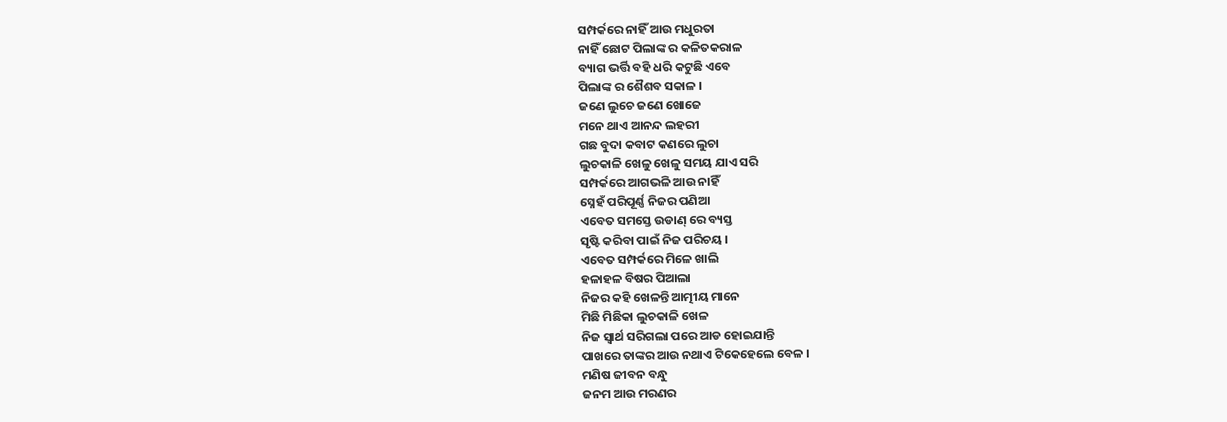ସମ୍ପର୍କରେ ନାହିଁ ଆଉ ମଧୁରତା
ନାହିଁ ଛୋଟ ପିଲାଙ୍କ ର କଳିତକରାଳ
ବ୍ୟାଗ ଭର୍ତ୍ତି ବହି ଧରି କଟୁଛି ଏବେ
ପିଲାଙ୍କ ର ଶୈଶବ ସକାଳ ।
ଜଣେ ଲୁଚେ ଜଣେ ଖୋଜେ
ମନେ ଥାଏ ଆନନ୍ଦ ଲହରୀ
ଗଛ ବୁଦା କବାଟ କଣରେ ଲୁଚା
ଲୁଚକାଳି ଖେଳୁ ଖେଳୁ ସମୟ ଯାଏ ସରି
ସମ୍ପର୍କରେ ଆଗଭଳି ଆଉ ନାହିଁ
ସ୍ନେହଁ ପରିପୂର୍ଣ୍ଣ ନିଜର ପଣିଆ
ଏବେତ ସମସ୍ତେ ଉଡାଣ୍ ରେ ବ୍ୟସ୍ତ
ସୃଷ୍ଟି କରିବା ପାଇଁ ନିଜ ପରିଚୟ ।
ଏବେତ ସମ୍ପର୍କରେ ମିଳେ ଖାଲି
ହଳାହଳ ବିଷର ପିଆଲା
ନିଜର କହି ଖେଳନ୍ତି ଆତ୍ମୀୟ ମାନେ
ମିଛି ମିଛିକା ଲୁଚକାଳି ଖେଳ
ନିଜ ସ୍ୱାର୍ଥ ସରିଗଲା ପରେ ଆଡ ହୋଇଯାନ୍ତି
ପାଖରେ ତାଙ୍କର ଆଉ ନଥାଏ ଟିକେହେଲେ ବେଳ ।
ମଣିଷ ଜୀବନ ବନ୍ଧୁ
ଜନମ ଆଉ ମରଣର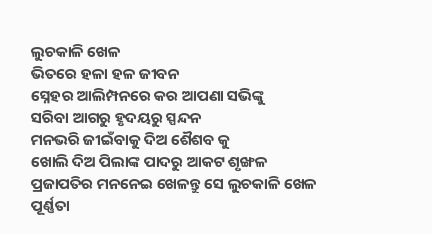ଲୁଚକାଳି ଖେଳ
ଭିତରେ ହଳା ହଳ ଜୀବନ
ସ୍ନେହର ଆଲିମ୍ପନରେ କର ଆପଣା ସଭିଙ୍କୁ
ସରିବା ଆଗରୁ ହୃଦୟରୁ ସ୍ପନ୍ଦନ
ମନଭରି ଜୀଇଁବାକୁ ଦିଅ ଶୈଶବ କୁ
ଖୋଲି ଦିଅ ପିଲାଙ୍କ ପାଦରୁ ଆକଟ ଶୃଙ୍ଖଳ
ପ୍ରଜାପତିର ମନନେଇ ଖେଳନ୍ତୁ ସେ ଲୁଚକାଳି ଖେଳ
ପୂର୍ଣ୍ଣତା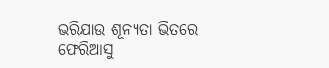ଭରିଯାଉ ଶୂନ୍ୟତା ଭିତରେ
ଫେରିଆସୁ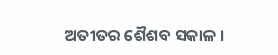ଅତୀତର ଶୈଶବ ସକାଳ ।